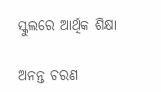ସ୍କୁଲରେ ଆର୍ଥିକ ଶିକ୍ଷା

ଅନନ୍ତ ଚରଣ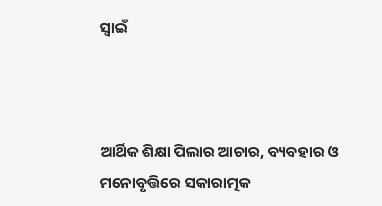ସ୍ବାଇଁ



ଆର୍ଥିକ ଶିକ୍ଷା ପିଲାର ଆଚାର, ବ୍ୟବହାର ଓ ମନୋବୃତ୍ତିରେ ସକାରାତ୍ମକ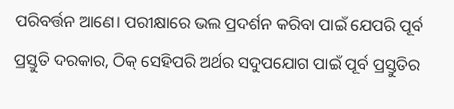ପରିବର୍ତ୍ତନ ଆଣେ। ପରୀକ୍ଷାରେ ଭଲ ପ୍ରଦର୍ଶନ କରିବା ପାଇଁ ଯେପରି ପୂର୍ବ ପ୍ରସ୍ତୁତି ଦରକାର, ଠିକ୍‌ ସେହିପରି ଅର୍ଥର ସଦୁପଯୋଗ ପାଇଁ ପୂର୍ବ ପ୍ରସ୍ତୁତିର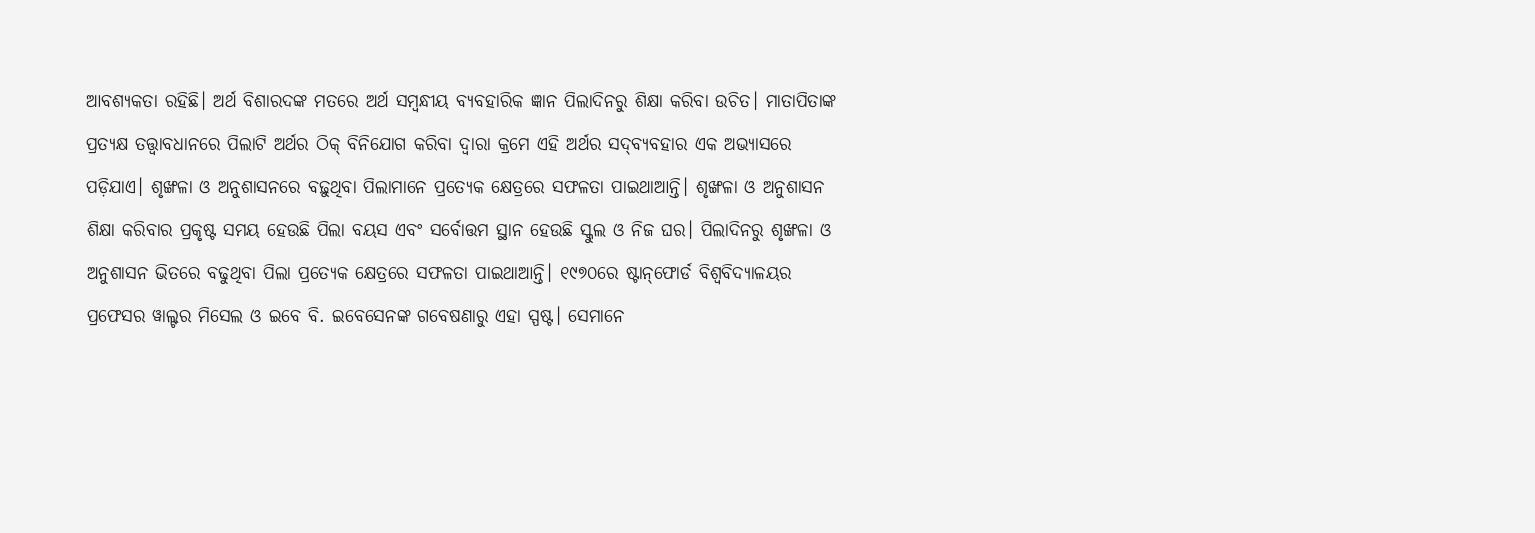ଆବଶ୍ୟକତା ରହିଛି। ଅର୍ଥ ବିଶାରଦଙ୍କ ମତରେ ଅର୍ଥ ସମ୍ବନ୍ଧୀୟ ବ୍ୟବହାରିକ ଜ୍ଞାନ ପିଲାଦିନରୁ ଶିକ୍ଷା କରିବା ଉଚିତ। ମାତାପିତାଙ୍କ ପ୍ରତ୍ୟକ୍ଷ ତତ୍ତ୍ୱାବଧାନରେ ପିଲାଟି ଅର୍ଥର ଠିକ୍‌ ବିନିଯୋଗ କରିବା ଦ୍ୱାରା କ୍ରମେ ଏହି ଅର୍ଥର ସଦ୍‌ବ୍ୟବହାର ଏକ ଅଭ୍ୟାସରେ ପଡ଼ିଯାଏ। ଶୃଙ୍ଖଳା ଓ ଅନୁଶାସନରେ ବଢ଼ୁଥିବା ପିଲାମାନେ ପ୍ରତ୍ୟେକ କ୍ଷେତ୍ରରେ ସଫଳତା ପାଇଥାଆନ୍ତି। ଶୃଙ୍ଖଳା ଓ ଅନୁଶାସନ ଶିକ୍ଷା କରିବାର ପ୍ରକୃଷ୍ଟ ସମୟ ହେଉଛି ପିଲା ବୟସ ଏବଂ ସର୍ବୋତ୍ତମ ସ୍ଥାନ ହେଉଛି ସ୍କୁଲ ଓ ନିଜ ଘର। ପିଲାଦିନରୁ ଶୃଙ୍ଖଳା ଓ ଅନୁଶାସନ ଭିତରେ ବଢୁଥିବା ପିଲା ପ୍ରତ୍ୟେକ କ୍ଷେତ୍ରରେ ସଫଳତା ପାଇଥାଆନ୍ତି। ୧୯୭୦ରେ ଷ୍ଟାନ୍‌ଫୋର୍ଡ ବିଶ୍ୱବିଦ୍ୟାଳୟର ପ୍ରଫେସର ୱାଲ୍ଟର ମିସେଲ ଓ ଇବେ ବି. ଇବେସେନଙ୍କ ଗବେଷଣାରୁ ଏହା ସ୍ପଷ୍ଟ। ସେମାନେ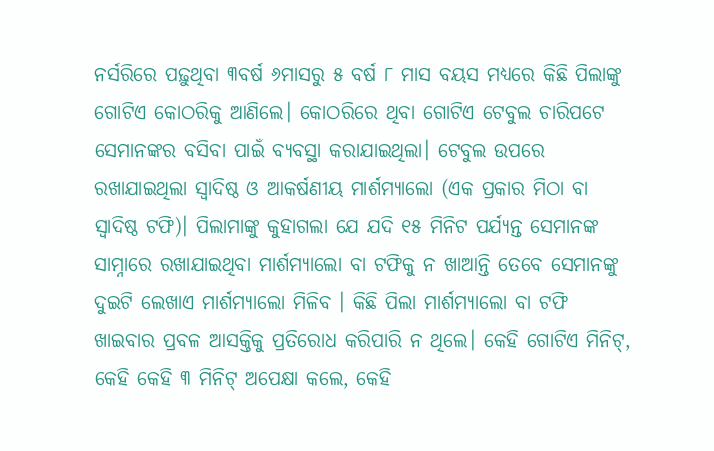ନର୍ସରିରେ ପଢ଼ୁଥିବା ୩ବର୍ଷ ୬ମାସରୁ ୫ ବର୍ଷ ୮ ମାସ ବୟସ ମଧ୍ୟରେ କିଛି ପିଲାଙ୍କୁ ଗୋଟିଏ କୋଠରିକୁ ଆଣିଲେ। କୋଠରିରେ ଥିବା ଗୋଟିଏ ଟେବୁଲ ଚାରିପଟେ ସେମାନଙ୍କର ବସିବା ପାଇଁ ବ୍ୟବସ୍ଥା କରାଯାଇଥିଲା। ଟେବୁଲ ଉପରେ ରଖାଯାଇଥିଲା ସ୍ବାଦିଷ୍ଠ ଓ ଆକର୍ଷଣୀୟ ମାର୍ଶମ୍ୟାଲୋ (ଏକ ପ୍ରକାର ମିଠା ବା ସ୍ବାଦିଷ୍ଠ ଟଫି)। ପିଲାମାଙ୍କୁ କୁହାଗଲା ଯେ ଯଦି ୧୫ ମିନିଟ ପର୍ଯ୍ୟନ୍ତ ସେମାନଙ୍କ ସାମ୍ନାରେ ରଖାଯାଇଥିବା ମାର୍ଶମ୍ୟାଲୋ ବା ଟଫିକୁ ନ ଖାଆନ୍ତି ତେବେ ସେମାନଙ୍କୁ ଦୁଇଟି ଲେଖାଏ ମାର୍ଶମ୍ୟାଲୋ ମିଳିବ । କିଛି ପିଲା ମାର୍ଶମ୍ୟାଲୋ ବା ଟଫି ଖାଇବାର ପ୍ରବଳ ଆସକ୍ତିକୁ ପ୍ରତିରୋଧ କରିପାରି ନ ଥିଲେ। କେହି ଗୋଟିଏ ମିନିଟ୍‌, କେହି କେହି ୩ ମିନିଟ୍‌ ଅପେକ୍ଷା କଲେ, କେହି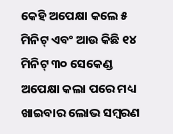କେହି ଅପେକ୍ଷା କଲେ ୫ ମିନିଟ୍‌ ଏବଂ ଆଉ କିଛି ୧୪ ମିନିଟ୍‌ ୩୦ ସେକେଣ୍ଡ ଅପେକ୍ଷା କଲା ପରେ ମଧ୍ୟ ଖାଇବାର ଲୋଭ ସମ୍ବରଣ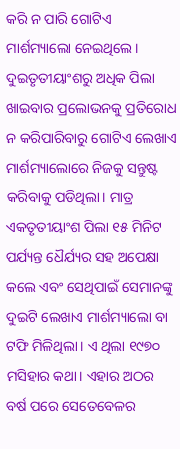କରି ନ ପାରି ଗୋଟିଏ ମାର୍ଶମ୍ୟାଲୋ ନେଇଥିଲେ। ଦୁଇତୃତୀୟାଂଶରୁ ଅଧିକ ପିଲା ଖାଇବାର ପ୍ରଲୋଭନକୁ ପ୍ରତିରୋଧ ନ କରିପାରିବାରୁ ଗୋଟିଏ ଲେଖାଏ ମାର୍ଶମ୍ୟାଲୋରେ ନିଜକୁ ସନ୍ତୁଷ୍ଟ କରିବାକୁ ପଡିଥିଲା। ମାତ୍ର ଏକତୃତୀୟାଂଶ ପିଲା ୧୫ ମିନିଟ ପର୍ଯ୍ୟନ୍ତ ଧୈର୍ଯ୍ୟର ସହ ଅପେକ୍ଷା କଲେ ଏବଂ ସେଥିପାଇଁ ସେମାନଙ୍କୁ ଦୁଇଟି ଲେଖାଏ ମାର୍ଶମ୍ୟାଲୋ ବା ଟଫି ମିଳିଥିଲା। ଏ ଥିଲା ୧୯୭୦ ମସିହାର କଥା। ଏହାର ଅଠର ବର୍ଷ ପରେ ସେତେବେଳର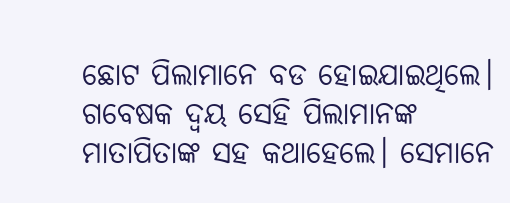ଛୋଟ ପିଲାମାନେ ବଡ ହୋଇଯାଇଥିଲେ। ଗବେଷକ ଦ୍ୱୟ ସେହି ପିଲାମାନଙ୍କ ମାତାପିତାଙ୍କ ସହ କଥାହେଲେ। ସେମାନେ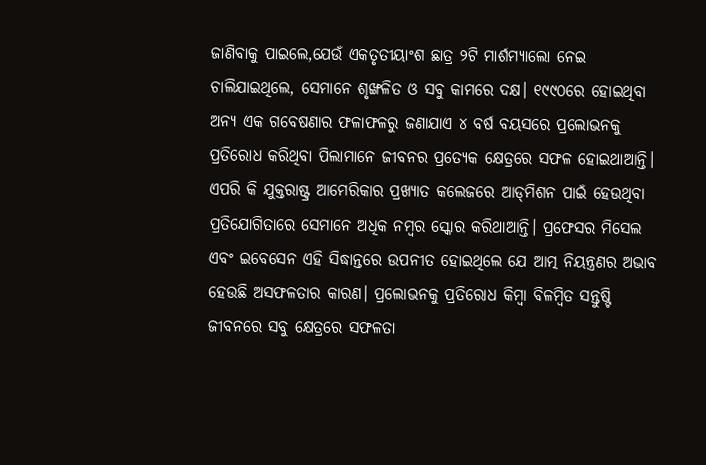ଜାଣିବାକୁ ପାଇଲେ,ଯେଉଁ ଏକତୃତୀୟାଂଶ ଛାତ୍ର ୨ଟି ମାର୍ଶମ୍ୟାଲୋ ନେଇ ଚାଲିଯାଇଥିଲେ, ସେମାନେ ଶୃଙ୍ଖଳିତ ଓ ସବୁ କାମରେ ଦକ୍ଷ। ୧୯୯୦ରେ ହୋଇଥିବା ଅନ୍ୟ ଏକ ଗବେଷଣାର ଫଳାଫଳରୁ ଜଣାଯାଏ ୪ ବର୍ଷ ବୟସରେ ପ୍ରଲୋଭନକୁ ପ୍ରତିରୋଧ କରିଥିବା ପିଲାମାନେ ଜୀବନର ପ୍ରତ୍ୟେକ କ୍ଷେତ୍ରରେ ସଫଳ ହୋଇଥାଆନ୍ତି। ଏପରି କି ଯୁକ୍ତରାଷ୍ଟ୍ର ଆମେରିକାର ପ୍ରଖ୍ୟାତ କଲେଜରେ ଆଡ୍‌ମିଶନ ପାଇଁ ହେଉଥିବା ପ୍ରତିଯୋଗିତାରେ ସେମାନେ ଅଧିକ ନମ୍ବର ସ୍କୋର କରିଥାଆନ୍ତି। ପ୍ରଫେସର ମିସେଲ ଏବଂ ଇବେସେନ ଏହି ସିଦ୍ଧାନ୍ତରେ ଉପନୀତ ହୋଇଥିଲେ ଯେ ଆତ୍ମ ନିୟନ୍ତ୍ରଣର ଅଭାବ ହେଉଛି ଅସଫଳତାର କାରଣ। ପ୍ରଲୋଭନକୁ ପ୍ରତିରୋଧ କିମ୍ବା ବିଳମ୍ବିତ ସନ୍ତୁଷ୍ଟି ଜୀବନରେ ସବୁ କ୍ଷେତ୍ରରେ ସଫଳତା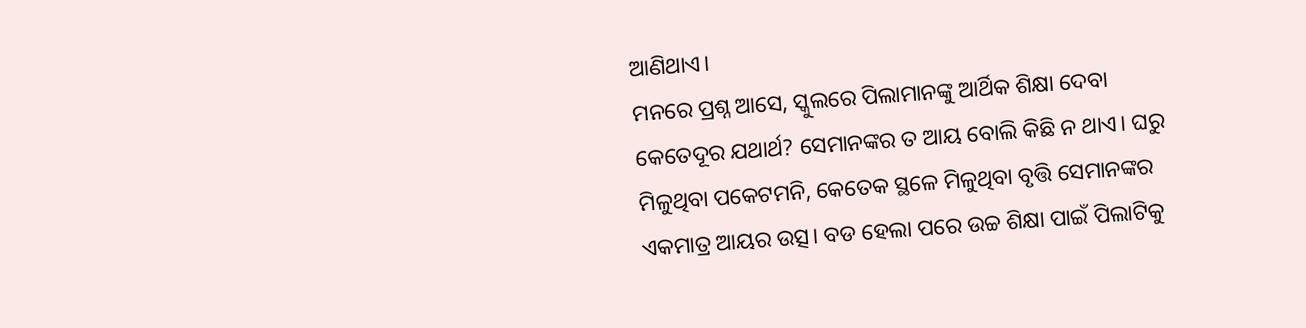ଆଣିଥାଏ।
ମନରେ ପ୍ରଶ୍ନ ଆସେ, ସ୍କୁଲରେ ପିଲାମାନଙ୍କୁ ଆର୍ଥିକ ଶିକ୍ଷା ଦେବା କେତେଦୂର ଯଥାର୍ଥ? ସେମାନଙ୍କର ତ ଆୟ ବୋଲି କିଛି ନ ଥାଏ। ଘରୁ ମିଳୁଥିବା ପକେଟମନି, କେତେକ ସ୍ଥଳେ ମିଳୁଥିବା ବୃତ୍ତି ସେମାନଙ୍କର ଏକମାତ୍ର ଆୟର ଉତ୍ସ। ବଡ ହେଲା ପରେ ଉଚ୍ଚ ଶିକ୍ଷା ପାଇଁ ପିଲାଟିକୁ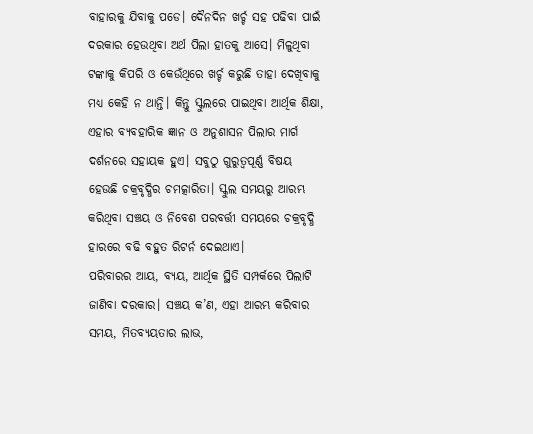ବାହାରକୁ ଯିବାକୁ ପଡେ। ଦୈନଦିନ ଖର୍ଚ୍ଚ ସହ ପଢିବା ପାଇଁ ଦରକାର ହେଉଥିବା ଅର୍ଥ ପିଲା ହାତକୁ ଆସେ। ମିଳୁଥିବା ଟଙ୍କାକୁ କିପରି ଓ କେଉଁଥିରେ ଖର୍ଚ୍ଚ କରୁଛି ତାହା ଦେଖିବାକୁ ମଧ୍ୟ କେହି ନ ଥାନ୍ତି। କିନ୍ତୁ ସ୍କୁଲରେ ପାଇଥିବା ଆର୍ଥିକ ଶିକ୍ଷା, ଏହାର ବ୍ୟବହାରିକ ଜ୍ଞାନ ଓ ଅନୁଶାସନ ପିଲାର ମାର୍ଗ ଦର୍ଶନରେ ସହାୟକ ହୁଏ। ସବୁଠୁ ଗୁରୁତ୍ୱପୂର୍ଣ୍ଣ ବିଷୟ ହେଉଛି ଚକ୍ରବୃଦ୍ଧିର ଚମତ୍କାରିତା। ସ୍କୁଲ ସମୟରୁ ଆରମ୍ଭ କରିଥିବା ସଞ୍ଚୟ ଓ ନିବେଶ ପରବର୍ତ୍ତୀ ସମୟରେ ଚକ୍ରବୃଦ୍ଧି ହାରରେ ବଢି ବହୁତ ରିଟର୍ନ ଦେଇଥାଏ।
ପରିବାରର ଆୟ, ବ୍ୟୟ, ଆର୍ଥିକ ସ୍ଥିତି ସମ୍ପର୍କରେ ପିଲାଟି ଜାଣିବା ଦରକାର। ସଞ୍ଚୟ କ’ଣ, ଏହା ଆରମ୍ଭ କରିବାର ସମୟ, ମିତବ୍ୟୟତାର ଲାଭ,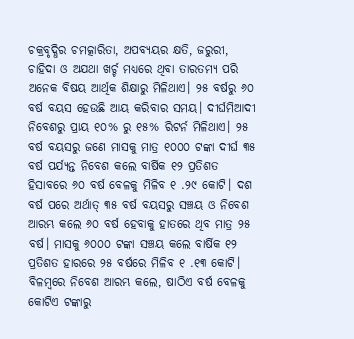ଚକ୍ରବୃଦ୍ଧିର ଚମତ୍କାରିତା, ଅପବ୍ୟୟର କ୍ଷତି, ଜରୁରୀ, ଚାହିଦା ଓ ଅଯଥା ଖର୍ଚ୍ଚ ମଧ୍ୟରେ ଥିବା ତାରତମ୍ୟ ପରି ଅନେକ ବିଷୟ ଆର୍ଥିକ ଶିକ୍ଷାରୁ ମିଳିଥାଏ। ୨୫ ବର୍ଷରୁ ୬୦ ବର୍ଷ ବୟସ ହେଉଛି ଆୟ କରିବାର ସମୟ। ଦୀର୍ଘମିଆଦୀ ନିବେଶରୁ ପ୍ରାୟ ୧୦% ରୁ ୧୫% ରିଟର୍ନ ମିଳିଥାଏ। ୨୫ ବର୍ଷ ବୟସରୁ ଜଣେ ମାସକୁ ମାତ୍ର ୧୦୦୦ ଟଙ୍କା ଦୀର୍ଘ ୩୫ ବର୍ଷ ପର୍ଯ୍ୟନ୍ତ ନିବେଶ କଲେ ବାର୍ଷିକ ୧୨ ପ୍ରତିଶତ ହିସାବରେ ୬୦ ବର୍ଷ ବେଳକୁ ମିଳିବ ୧ .୨୯ କୋଟି। ଦଶ ବର୍ଷ ପରେ ଅର୍ଥାତ୍‌ ୩୫ ବର୍ଷ ବୟସରୁ ସଞ୍ଚୟ ଓ ନିବେଶ ଆରମ୍ଭ କଲେ ୬୦ ବର୍ଷ ହେବାକୁ ହାତରେ ଥିବ ମାତ୍ର ୨୫ ବର୍ଷ। ମାସକୁ ୬୦୦୦ ଟଙ୍କା ସଞ୍ଚୟ କଲେ ବାର୍ଷିକ ୧୨ ପ୍ରତିଶତ ହାରରେ ୨୫ ବର୍ଷରେ ମିଳିବ ୧ .୧୩ କୋଟି। ବିଳମ୍ବରେ ନିବେଶ ଆରମ୍ଭ କଲେ, ଷାଠିଏ ବର୍ଷ ବେଳକୁ କୋଟିଏ ଟଙ୍କାରୁ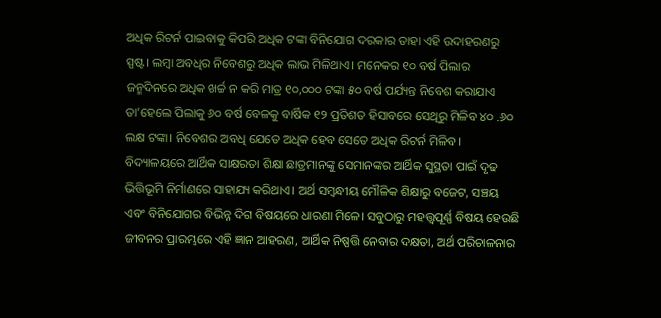ଅଧିକ ରିଟର୍ନ ପାଇବାକୁ କିପରି ଅଧିକ ଟଙ୍କା ବିନିଯୋଗ ଦରକାର ତାହା ଏହି ଉଦାହରଣରୁ ସ୍ପଷ୍ଟ। ଲମ୍ବା ଅବଧିର ନିବେଶରୁ ଅଧିକ ଲାଭ ମିଳିଥାଏ। ମନେକର ୧୦ ବର୍ଷ ପିଲାର ଜନ୍ମଦିନରେ ଅଧିକ ଖର୍ଚ୍ଚ ନ କରି ମାତ୍ର ୧୦,୦୦୦ ଟଙ୍କା ୫୦ ବର୍ଷ ପର୍ଯ୍ୟନ୍ତ ନିବେଶ କରାଯାଏ ତା’ହେଲେ ପିଲାକୁ ୬୦ ବର୍ଷ ବେଳକୁ ବାର୍ଷିକ ୧୨ ପ୍ରତିଶତ ହିସାବରେ ସେଥିରୁ ମିଳିବ ୪୦ .୬୦ ଲକ୍ଷ ଟଙ୍କା। ନିବେଶର ଅବଧି ଯେତେ ଅଧିକ ହେବ ସେତେ ଅଧିକ ରିଟର୍ନ ମିଳିବ।
ବିଦ୍ୟାଳୟରେ ଆର୍ଥିକ ସାକ୍ଷରତା ଶିକ୍ଷା ଛାତ୍ରମାନଙ୍କୁ ସେମାନଙ୍କର ଆର୍ଥିକ ସୁସ୍ଥତା ପାଇଁ ଦୃଢ ଭିତ୍ତିଭୂମି ନିର୍ମାଣରେ ସାହାଯ୍ୟ କରିଥାଏ। ଅର୍ଥ ସମ୍ବନ୍ଧୀୟ ମୌଳିକ ଶିକ୍ଷାରୁ ବଜେଟ, ସଞ୍ଚୟ ଏବଂ ବିନିଯୋଗର ବିଭିନ୍ନ ଦିଗ ବିଷୟରେ ଧାରଣା ମିଳେ। ସବୁଠାରୁ ମହତ୍ତ୍ୱପୂର୍ଣ୍ଣ ବିଷୟ ହେଉଛି ଜୀବନର ପ୍ରାରମ୍ଭରେ ଏହି ଜ୍ଞାନ ଆହରଣ, ଆର୍ଥିକ ନିଷ୍ପତ୍ତି ନେବାର ଦକ୍ଷତା, ଅର୍ଥ ପରିଚାଳନାର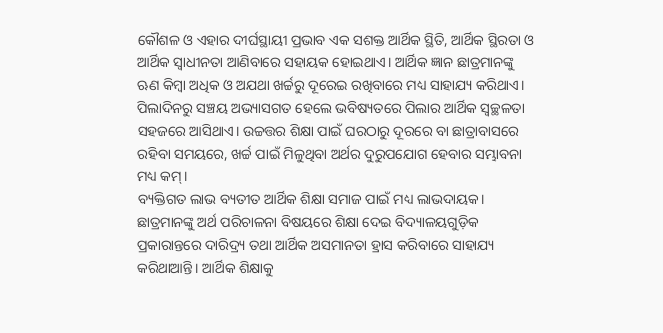କୌଶଳ ଓ ଏହାର ଦୀର୍ଘସ୍ଥାୟୀ ପ୍ରଭାବ ଏକ ସଶକ୍ତ ଆର୍ଥିକ ସ୍ଥିତି, ଆର୍ଥିକ ସ୍ଥିରତା ଓ ଆର୍ଥିକ ସ୍ବାଧୀନତା ଆଣିବାରେ ସହାୟକ ହୋଇଥାଏ। ଆର୍ଥିକ ଜ୍ଞାନ ଛାତ୍ରମାନଙ୍କୁ ଋଣ କିମ୍ବା ଅଧିକ ଓ ଅଯଥା ଖର୍ଚ୍ଚରୁ ଦୂରେଇ ରଖିବାରେ ମଧ୍ୟ ସାହାଯ୍ୟ କରିଥାଏ। ପିଲାଦିନରୁ ସଞ୍ଚୟ ଅଭ୍ୟାସଗତ ହେଲେ ଭବିଷ୍ୟତରେ ପିଲାର ଆର୍ଥିକ ସ୍ବଚ୍ଛଳତା ସହଜରେ ଆସିଥାଏ। ଉଚ୍ଚତ୍ତର ଶିକ୍ଷା ପାଇଁ ଘରଠାରୁ ଦୂରରେ ବା ଛାତ୍ରାବାସରେ ରହିବା ସମୟରେ, ଖର୍ଚ୍ଚ ପାଇଁ ମିଳୁଥିବା ଅର୍ଥର ଦୁରୁପଯୋଗ ହେବାର ସମ୍ଭାବନା ମଧ୍ୟ କମ୍‌।
ବ୍ୟକ୍ତିଗତ ଲାଭ ବ୍ୟତୀତ ଆର୍ଥିକ ଶିକ୍ଷା ସମାଜ ପାଇଁ ମଧ୍ୟ ଲାଭଦାୟକ। ଛାତ୍ରମାନଙ୍କୁ ଅର୍ଥ ପରିଚାଳନା ବିଷୟରେ ଶିକ୍ଷା ଦେଇ ବିଦ୍ୟାଳୟଗୁଡ଼ିକ ପ୍ରକାରାନ୍ତରେ ଦାରିଦ୍ର୍ୟ ତଥା ଆର୍ଥିକ ଅସମାନତା ହ୍ରାସ କରିବାରେ ସାହାଯ୍ୟ କରିଥାଆନ୍ତି। ଆର୍ଥିକ ଶିକ୍ଷାକୁ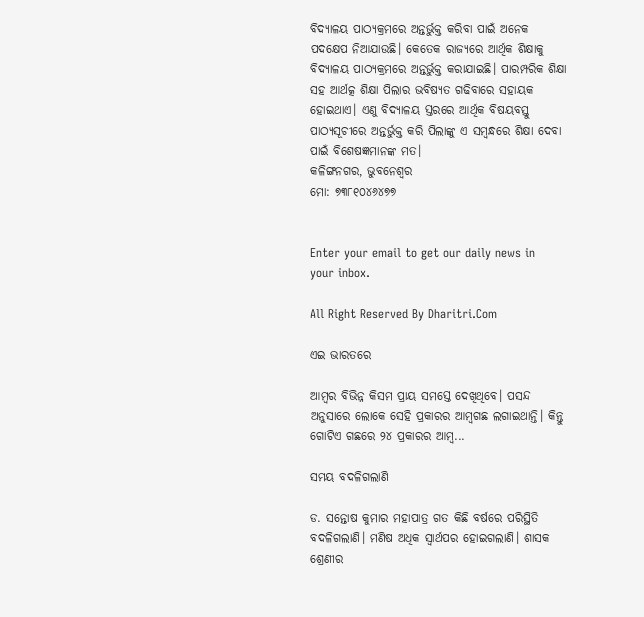ବିଦ୍ୟାଳୟ ପାଠ୍ୟକ୍ରମରେ ଅନ୍ତର୍ଭୁକ୍ତ କରିବା ପାଇଁ ଅନେକ ପଦକ୍ଷେପ ନିଆଯାଉଛି। କେତେକ ରାଜ୍ୟରେ ଆର୍ଥିକ ଶିକ୍ଷାକୁ ବିଦ୍ୟାଳୟ ପାଠ୍ୟକ୍ରମରେ ଅନ୍ତର୍ଭୁକ୍ତ କରାଯାଇଛି। ପାରମ୍ପରିକ ଶିକ୍ଷା ସହ ଆର୍ଥତ୍କ ଶିକ୍ଷା ପିଲାର ଭବିଷ୍ୟତ ଗଢିବାରେ ସହାୟକ ହୋଇଥାଏ। ଏଣୁ ବିଦ୍ୟାଳୟ ସ୍ତରରେ ଆର୍ଥିକ ବିଷୟବସ୍ତୁ ପାଠ୍ୟସୂଚୀରେ ଅନ୍ତର୍ଭୁକ୍ତ କରି ପିଲାଙ୍କୁ ଏ ସମ୍ବନ୍ଧରେ ଶିକ୍ଷା ଦେବା ପାଇଁ ବିଶେଷଜ୍ଞମାନଙ୍କ ମତ।
କଳିଙ୍ଗନଗର, ଭୁବନେଶ୍ୱର
ମୋ: ୭୩୮୧୦୪୬୪୭୭


Enter your email to get our daily news in your inbox.

All Right Reserved By Dharitri.Com

ଏଇ ଭାରତରେ

ଆମ୍ବର ବିଭିନ୍ନ କିସମ ପ୍ରାୟ ସମସ୍ତେ ଦେଖିଥିବେ। ପସନ୍ଦ ଅନୁସାରେ ଲୋକେ ସେହି ପ୍ରକାରର ଆମ୍ବଗଛ ଲଗାଇଥାନ୍ତି। କିନ୍ତୁ ଗୋଟିଏ ଗଛରେ ୨୪ ପ୍ରକାରର ଆମ୍ବ...

ସମୟ ବଦଳିଗଲାଣି

ଡ. ସନ୍ତୋଷ କୁମାର ମହାପାତ୍ର ଗତ କିଛି ବର୍ଷରେ ପରିସ୍ଥିତି ବଦଳିଗଲାଣି। ମଣିଷ ଅଧିକ ସ୍ବାର୍ଥପର ହୋଇଗଲାଣି। ଶାସକ ଶ୍ରେଣୀର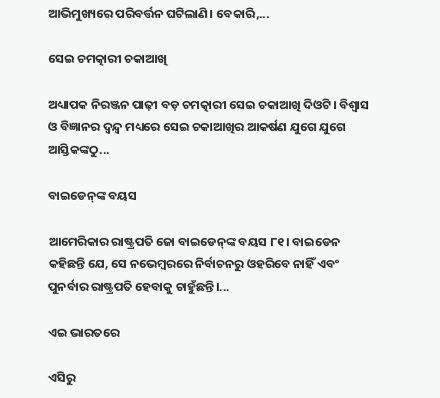ଆଭିମୁଖ୍ୟରେ ପରିବର୍ତ୍ତନ ଘଟିଲାଣି। ବେକାରି,...

ସେଇ ଚମତ୍କାରୀ ଚକାଆଖି

ଅଧ୍ୟାପକ ନିରଞ୍ଜନ ପାଢ଼ୀ ବଡ଼ ଚମତ୍କାରୀ ସେଇ ଚକାଆଖି ଦିଓଟି। ବିଶ୍ୱାସ ଓ ବିଜ୍ଞାନର ଦ୍ୱନ୍ଦ୍ୱ ମଧ୍ୟରେ ସେଇ ଚକାଆଖିର ଆକର୍ଷଣ ଯୁଗେ ଯୁଗେ ଆସ୍ତିକଙ୍କଠୁ...

ବାଇଡେନ୍‌ଙ୍କ ବୟସ

ଆମେରିକାର ରାଷ୍ଟ୍ରପତି ଜୋ ବାଇଡେନ୍‌ଙ୍କ ବୟସ ୮୧। ବାଇଡେନ କହିଛନ୍ତି ଯେ, ସେ ନଭେମ୍ବରରେ ନିର୍ବାଚନରୁ ଓହରିବେ ନାହିଁ ଏବଂ ପୁନର୍ବାର ରାଷ୍ଟ୍ରପତି ହେବାକୁ ଚାହୁଁଛନ୍ତି।...

ଏଇ ଭାରତରେ

ଏସିରୁ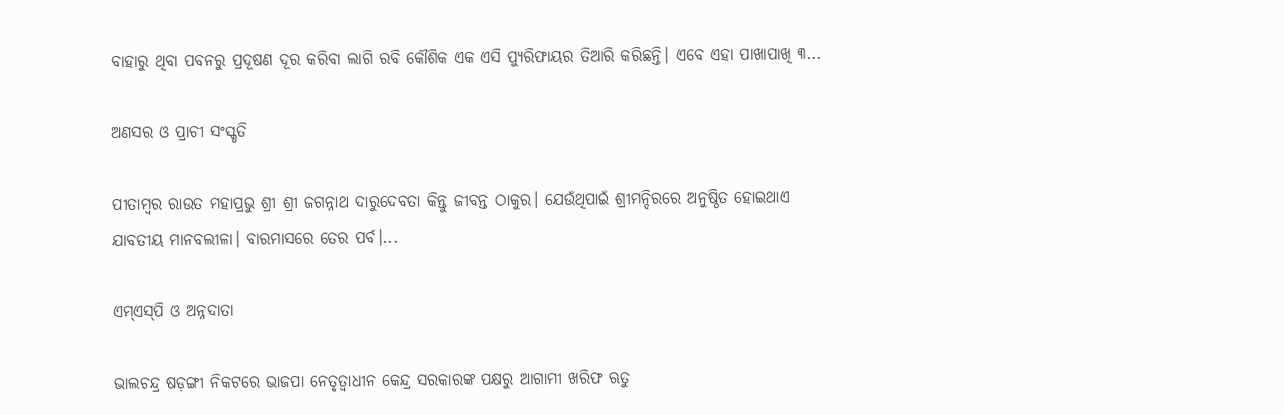ବାହାରୁ ଥିବା ପବନରୁ ପ୍ରଦୂଷଣ ଦୂର କରିବା ଲାଗି ରବି କୌଶିକ ଏକ ଏସି ପ୍ୟୁରିଫାୟର ତିଆରି କରିଛନ୍ତି। ଏବେ ଏହା ପାଖାପାଖି ୩...

ଅଣସର ଓ ପ୍ରାଚୀ ସଂସ୍କୃତି

ପୀତାମ୍ବର ରାଉତ ମହାପ୍ରଭୁ ଶ୍ରୀ ଶ୍ରୀ ଜଗନ୍ନାଥ ଦାରୁଦେବତା କିନ୍ତୁ ଜୀବନ୍ତ ଠାକୁର। ଯେଉଁଥିପାଇଁ ଶ୍ରୀମନ୍ଦିରରେ ଅନୁଷ୍ଠିତ ହୋଇଥାଏ ଯାବତୀୟ ମାନବଲୀଳା। ବାରମାସରେ ତେର ପର୍ବ।...

ଏମ୍‌ଏସ୍‌ପି ଓ ଅନ୍ନଦାତା

ଭାଲଚନ୍ଦ୍ର ଷଡ଼ଙ୍ଗୀ ନିକଟରେ ଭାଜପା ନେତୃତ୍ୱାଧୀନ କେନ୍ଦ୍ର ସରକାରଙ୍କ ପକ୍ଷରୁ ଆଗାମୀ ଖରିଫ ଋତୁ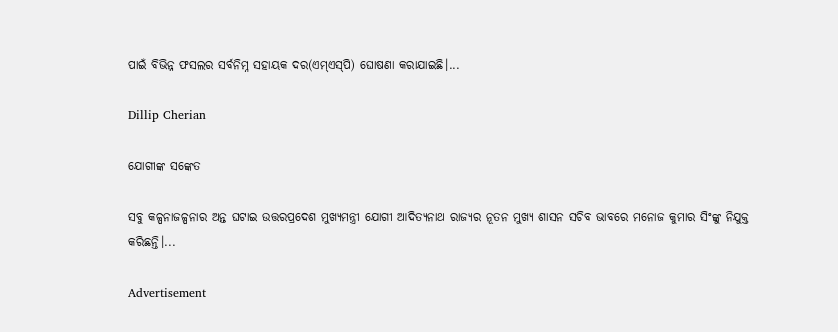ପାଇଁ ବିଭିନ୍ନ ଫସଲର ସର୍ବନିମ୍ନ ସହାୟକ ଦର(ଏମ୍‌ଏସ୍‌ପି) ଘୋଷଣା କରାଯାଇଛି।...

Dillip Cherian

ଯୋଗୀଙ୍କ ସଙ୍କେତ

ସବୁ କଳ୍ପନାଜଳ୍ପନାର ଅନ୍ତ ଘଟାଇ ଉତ୍ତରପ୍ରଦେଶ ମୁଖ୍ୟମନ୍ତ୍ରୀ ଯୋଗୀ ଆଦିତ୍ୟନାଥ ରାଜ୍ୟର ନୂତନ ମୁଖ୍ୟ ଶାସନ ସଚିବ ଭାବରେ ମନୋଜ କୁମାର ସିଂଙ୍କୁ ନିଯୁକ୍ତ କରିଛନ୍ତି।...

Advertisement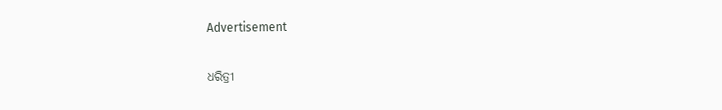Advertisement

ଧରିତ୍ରୀ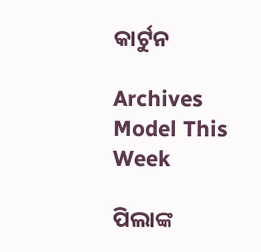କାର୍ଟୁନ

Archives
Model This Week

ପିଲାଙ୍କ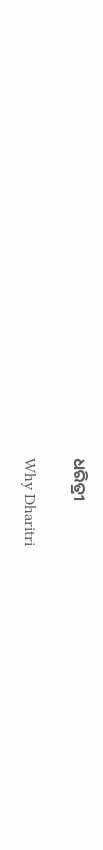ଧରିତ୍ରୀ

Why Dharitri